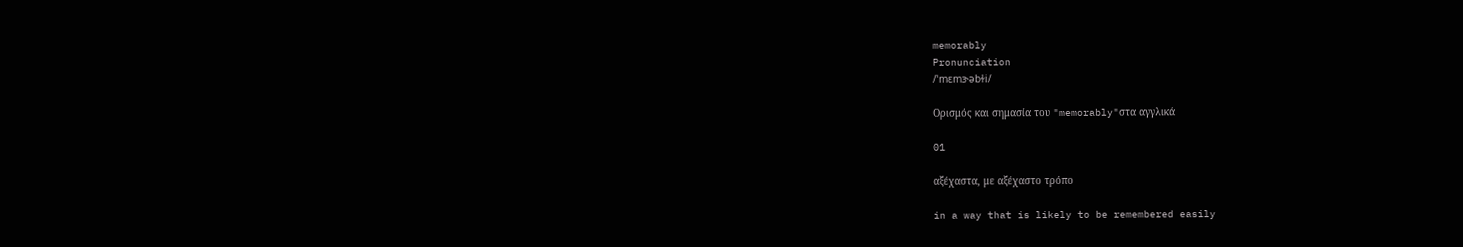memorably
Pronunciation
/ˈmɛmɝəbɫi/

Ορισμός και σημασία του "memorably"στα αγγλικά

01

αξέχαστα, με αξέχαστο τρόπο

in a way that is likely to be remembered easily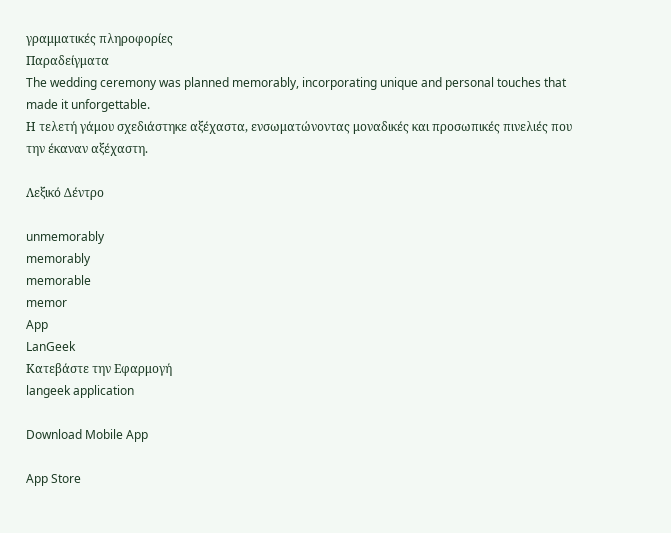γραμματικές πληροφορίες
Παραδείγματα
The wedding ceremony was planned memorably, incorporating unique and personal touches that made it unforgettable.
Η τελετή γάμου σχεδιάστηκε αξέχαστα, ενσωματώνοντας μοναδικές και προσωπικές πινελιές που την έκαναν αξέχαστη.

Λεξικό Δέντρο

unmemorably
memorably
memorable
memor
App
LanGeek
Κατεβάστε την Εφαρμογή
langeek application

Download Mobile App

App Store